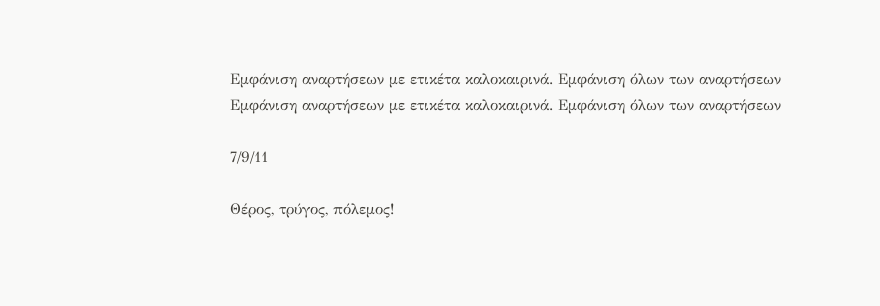Εμφάνιση αναρτήσεων με ετικέτα καλοκαιρινά. Εμφάνιση όλων των αναρτήσεων
Εμφάνιση αναρτήσεων με ετικέτα καλοκαιρινά. Εμφάνιση όλων των αναρτήσεων

7/9/11

Θέρος, τρύγος, πόλεμος!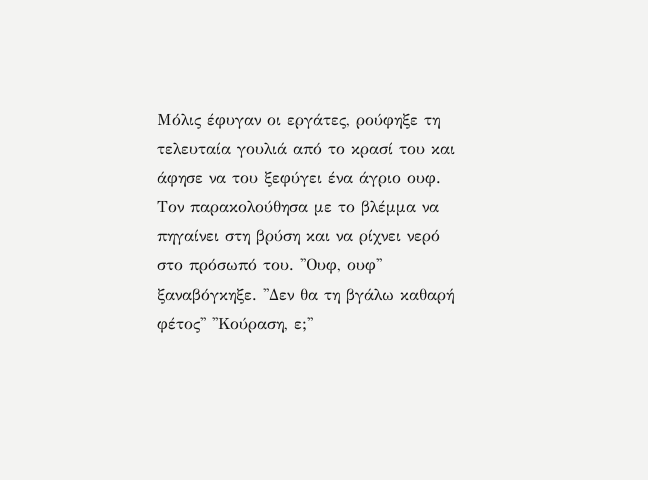Μόλις έφυγαν οι εργάτες, ρούφηξε τη τελευταία γουλιά από το κρασί του και άφησε να του ξεφύγει ένα άγριο ουφ. Τον παρακολούθησα με το βλέμμα να πηγαίνει στη βρύση και να ρίχνει νερό στο πρόσωπό του. ''Ουφ, ουφ'' ξαναβόγκηξε. ''Δεν θα τη βγάλω καθαρή φέτος'' ''Κούραση, ε;''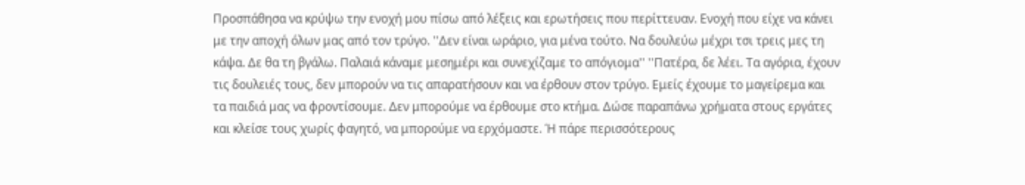Προσπάθησα να κρύψω την ενοχή μου πίσω από λέξεις και ερωτήσεις που περίττευαν. Ενοχή που είχε να κάνει με την αποχή όλων μας από τον τρύγο. ''Δεν είναι ωράριο, για μένα τούτο. Να δουλεύω μέχρι τσι τρεις μες τη κάψα. Δε θα τη βγάλω. Παλαιά κάναμε μεσημέρι και συνεχίζαμε το απόγιομα'' ''Πατέρα, δε λέει. Τα αγόρια, έχουν τις δουλειές τους, δεν μπορούν να τις απαρατήσουν και να έρθουν στον τρύγο. Εμείς έχουμε το μαγείρεμα και τα παιδιά μας να φροντίσουμε. Δεν μπορούμε να έρθουμε στο κτήμα. Δώσε παραπάνω χρήματα στους εργάτες και κλείσε τους χωρίς φαγητό, να μπορούμε να ερχόμαστε. Ή πάρε περισσότερους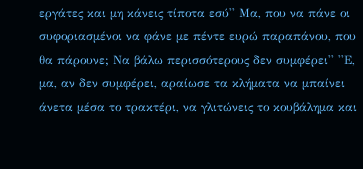εργάτες και μη κάνεις τίποτα εσύ'' Μα, που να πάνε οι συφοριασμένοι να φάνε με πέντε ευρώ παραπάνου, που θα πάρουνε; Να βάλω περισσότερους δεν συμφέρει'' ''Ε, μα, αν δεν συμφέρει, αραίωσε τα κλήματα να μπαίνει άνετα μέσα το τρακτέρι, να γλιτώνεις το κουβάλημα και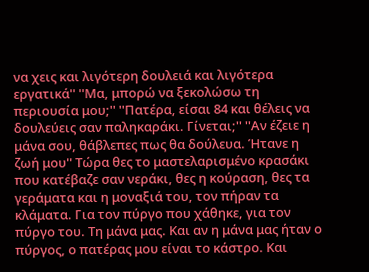να χεις και λιγότερη δουλειά και λιγότερα εργατικά'' ''Μα, μπορώ να ξεκολώσω τη περιουσία μου;'' ''Πατέρα, είσαι 84 και θέλεις να δουλεύεις σαν παληκαράκι. Γίνεται;'' ''Αν έζειε η μάνα σου, θάβλεπες πως θα δούλευα. Ήτανε η ζωή μου'' Τώρα θες το μαστελαρισμένο κρασάκι που κατέβαζε σαν νεράκι, θες η κούραση, θες τα γεράματα και η μοναξιά του, τον πήραν τα κλάματα. Για τον πύργο που χάθηκε, για τον πύργο του. Τη μάνα μας. Και αν η μάνα μας ήταν ο πύργος, ο πατέρας μου είναι το κάστρο. Και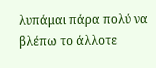λυπάμαι πάρα πολύ να βλέπω το άλλοτε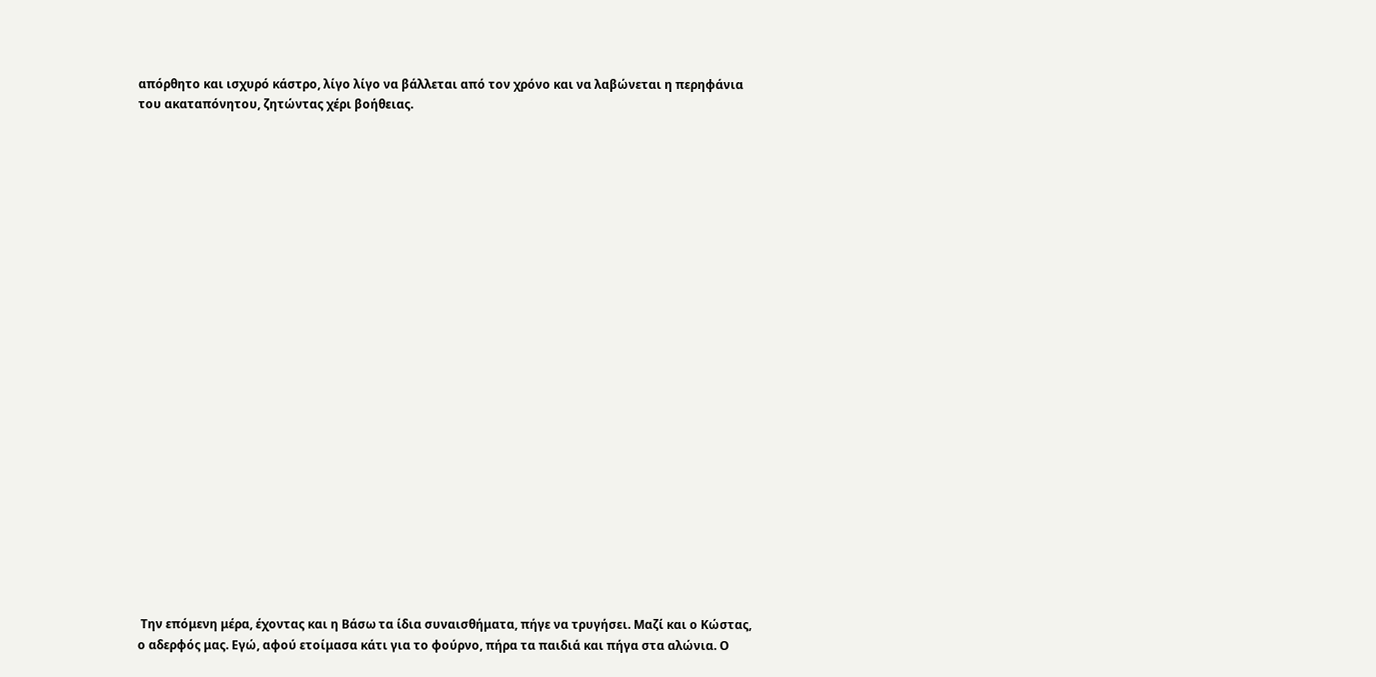απόρθητο και ισχυρό κάστρο, λίγο λίγο να βάλλεται από τον χρόνο και να λαβώνεται η περηφάνια του ακαταπόνητου, ζητώντας χέρι βοήθειας.
























 Την επόμενη μέρα, έχοντας και η Βάσω τα ίδια συναισθήματα, πήγε να τρυγήσει. Μαζί και ο Κώστας, ο αδερφός μας. Εγώ, αφού ετοίμασα κάτι για το φούρνο, πήρα τα παιδιά και πήγα στα αλώνια. Ο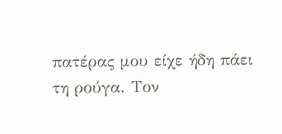πατέρας μου είχε ήδη πάει τη ρούγα. Τον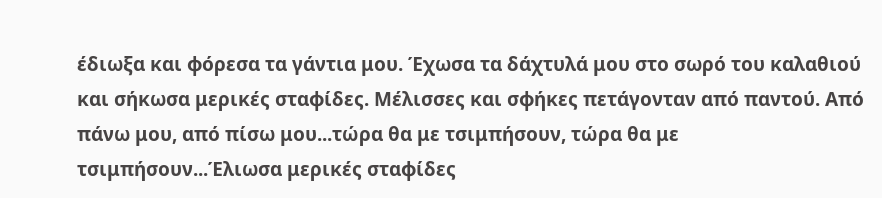έδιωξα και φόρεσα τα γάντια μου. Έχωσα τα δάχτυλά μου στο σωρό του καλαθιού και σήκωσα μερικές σταφίδες. Μέλισσες και σφήκες πετάγονταν από παντού. Από πάνω μου, από πίσω μου...τώρα θα με τσιμπήσουν, τώρα θα με τσιμπήσουν...Έλιωσα μερικές σταφίδες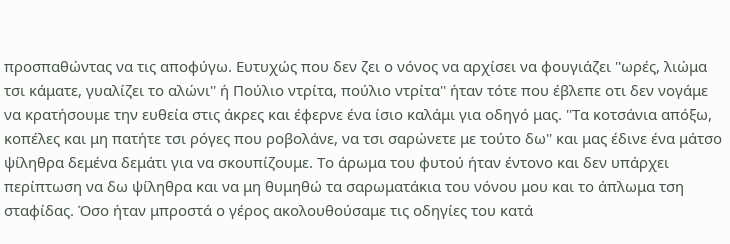προσπαθώντας να τις αποφύγω. Ευτυχώς που δεν ζει ο νόνος να αρχίσει να φουγιάζει ''ωρές, λιώμα τσι κάματε, γυαλίζει το αλώνι'' ή Πούλιο ντρίτα, πούλιο ντρίτα'' ήταν τότε που έβλεπε οτι δεν νογάμε να κρατήσουμε την ευθεία στις άκρες και έφερνε ένα ίσιο καλάμι για οδηγό μας. ''Τα κοτσάνια απόξω, κοπέλες και μη πατήτε τσι ρόγες που ροβολάνε, να τσι σαρώνετε με τούτο δω'' και μας έδινε ένα μάτσο ψίληθρα δεμένα δεμάτι για να σκουπίζουμε. Το άρωμα του φυτού ήταν έντονο και δεν υπάρχει περίπτωση να δω ψίληθρα και να μη θυμηθώ τα σαρωματάκια του νόνου μου και το άπλωμα τση σταφίδας. Όσο ήταν μπροστά ο γέρος ακολουθούσαμε τις οδηγίες του κατά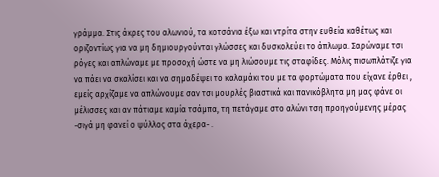γράμμα. Στις άκρες του αλωνιού, τα κοτσάνια έξω και ντρίτα στην ευθεία καθέτως και οριζοντίως για να μη δημιουργούνται γλώσσες και δυσκολεύει το άπλωμα. Σαρώναμε τσι ρόγες και απλώναμε με προσοχή ώστε να μη λιώσουμε τις σταφίδες. Μόλις πισωπλάτιζε για να πάει να σκαλίσει και να σημαδέψει το καλαμάκι του με τα φορτώματα που είχανε έρθει , εμείς αρχίζαμε να απλώνουμε σαν τσι μουρλές βιαστικά και πανικόβλητα μη μας φάνε οι μέλισσες και αν πάτιαμε καμία τσάμπα, τη πετάγαμε στο αλώνι τση προηγούμενης μέρας -σιγά μη φανεί ο ψύλλος στα άχερα- .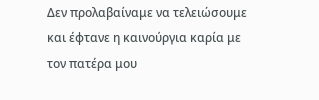Δεν προλαβαίναμε να τελειώσουμε και έφτανε η καινούργια καρία με τον πατέρα μου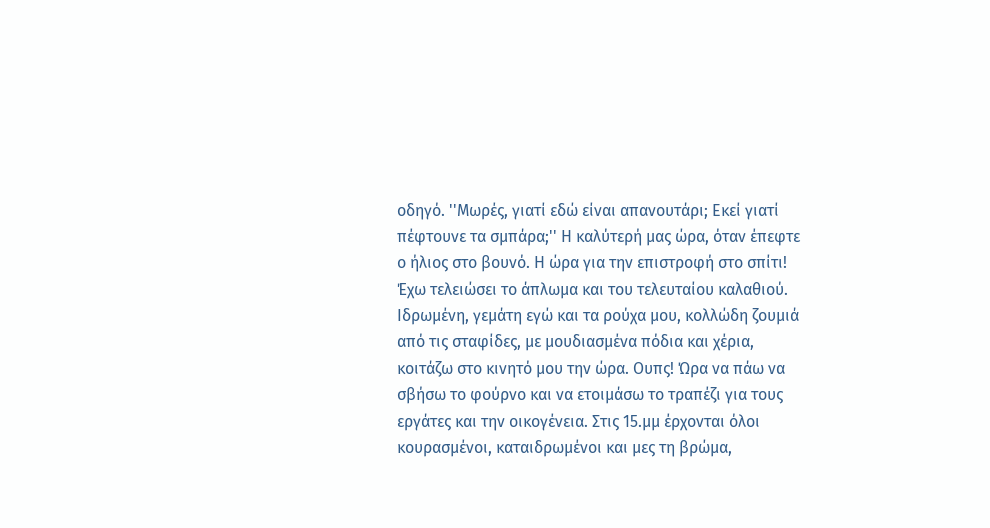οδηγό. ''Μωρές, γιατί εδώ είναι απανουτάρι; Εκεί γιατί πέφτουνε τα σμπάρα;'' Η καλύτερή μας ώρα, όταν έπεφτε ο ήλιος στο βουνό. Η ώρα για την επιστροφή στο σπίτι!
Έχω τελειώσει το άπλωμα και του τελευταίου καλαθιού. Ιδρωμένη, γεμάτη εγώ και τα ρούχα μου, κολλώδη ζουμιά από τις σταφίδες, με μουδιασμένα πόδια και χέρια, κοιτάζω στο κινητό μου την ώρα. Ουπς! Ώρα να πάω να σβήσω το φούρνο και να ετοιμάσω το τραπέζι για τους εργάτες και την οικογένεια. Στις 15.μμ έρχονται όλοι κουρασμένοι, καταιδρωμένοι και μες τη βρώμα,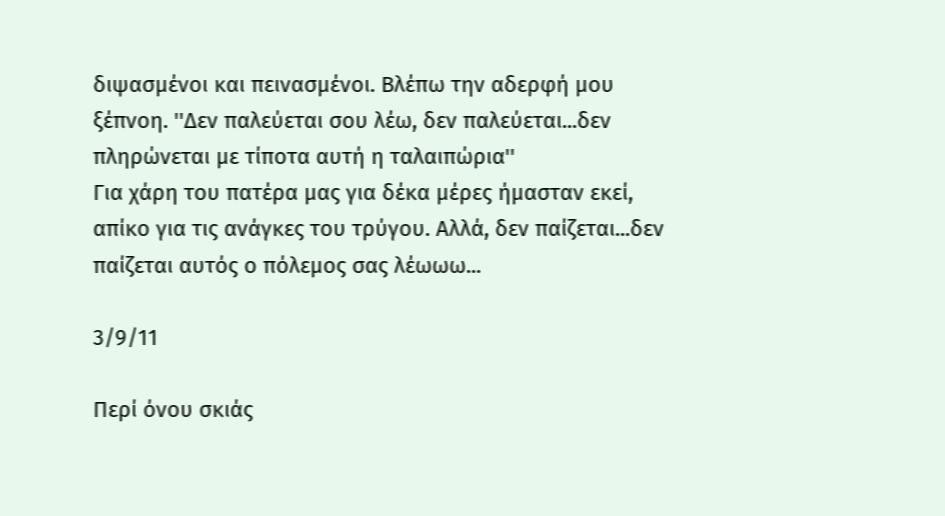διψασμένοι και πεινασμένοι. Βλέπω την αδερφή μου ξέπνοη. ''Δεν παλεύεται σου λέω, δεν παλεύεται...δεν πληρώνεται με τίποτα αυτή η ταλαιπώρια''
Για χάρη του πατέρα μας για δέκα μέρες ήμασταν εκεί, απίκο για τις ανάγκες του τρύγου. Αλλά, δεν παίζεται...δεν παίζεται αυτός ο πόλεμος σας λέωωω...

3/9/11

Περί όνου σκιάς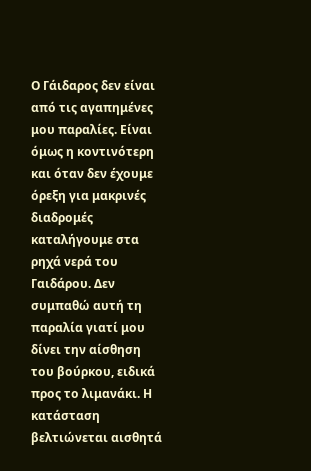Ο Γάιδαρος δεν είναι από τις αγαπημένες μου παραλίες. Είναι όμως η κοντινότερη και όταν δεν έχουμε όρεξη για μακρινές διαδρομές καταλήγουμε στα ρηχά νερά του Γαιδάρου. Δεν συμπαθώ αυτή τη παραλία γιατί μου δίνει την αίσθηση του βούρκου, ειδικά προς το λιμανάκι. Η κατάσταση βελτιώνεται αισθητά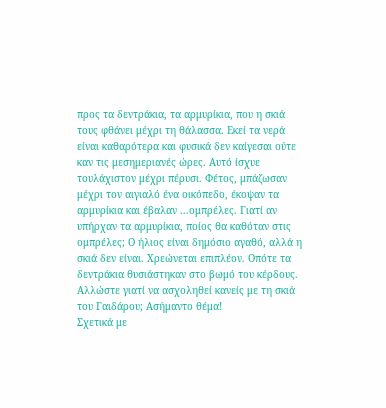προς τα δεντράκια, τα αρμυρίκια, που η σκιά τους φθάνει μέχρι τη θάλασσα. Εκεί τα νερά είναι καθαρότερα και φυσικά δεν καίγεσαι ούτε καν τις μεσημεριανές ώρες. Αυτό ίσχυε τουλάχιστον μέχρι πέρυσι. Φέτος, μπάζωσαν μέχρι τον αιγιαλό ένα οικόπεδο, έκοψαν τα αρμυρίκια και έβαλαν ...ομπρέλες. Γιατί αν υπήρχαν τα αρμυρίκια, ποίος θα καθόταν στις ομπρέλες; Ο ήλιος είναι δημόσιο αγαθό, αλλά η σκιά δεν είναι. Χρεώνεται επιπλέον. Οπότε τα δεντράκια θυσιάστηκαν στο βωμό του κέρδους. Αλλώστε γιατί να ασχοληθεί κανείς με τη σκιά του Γαιδάρου; Ασήμαντο θέμα!
Σχετικά με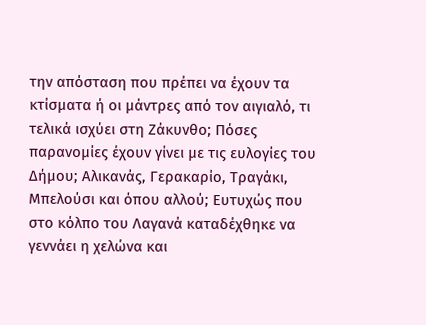την απόσταση που πρέπει να έχουν τα κτίσματα ή οι μάντρες από τον αιγιαλό, τι τελικά ισχύει στη Ζάκυνθο; Πόσες παρανομίες έχουν γίνει με τις ευλογίες του Δήμου; Αλικανάς, Γερακαρίο, Τραγάκι, Μπελούσι και όπου αλλού; Ευτυχώς που στο κόλπο του Λαγανά καταδέχθηκε να γεννάει η χελώνα και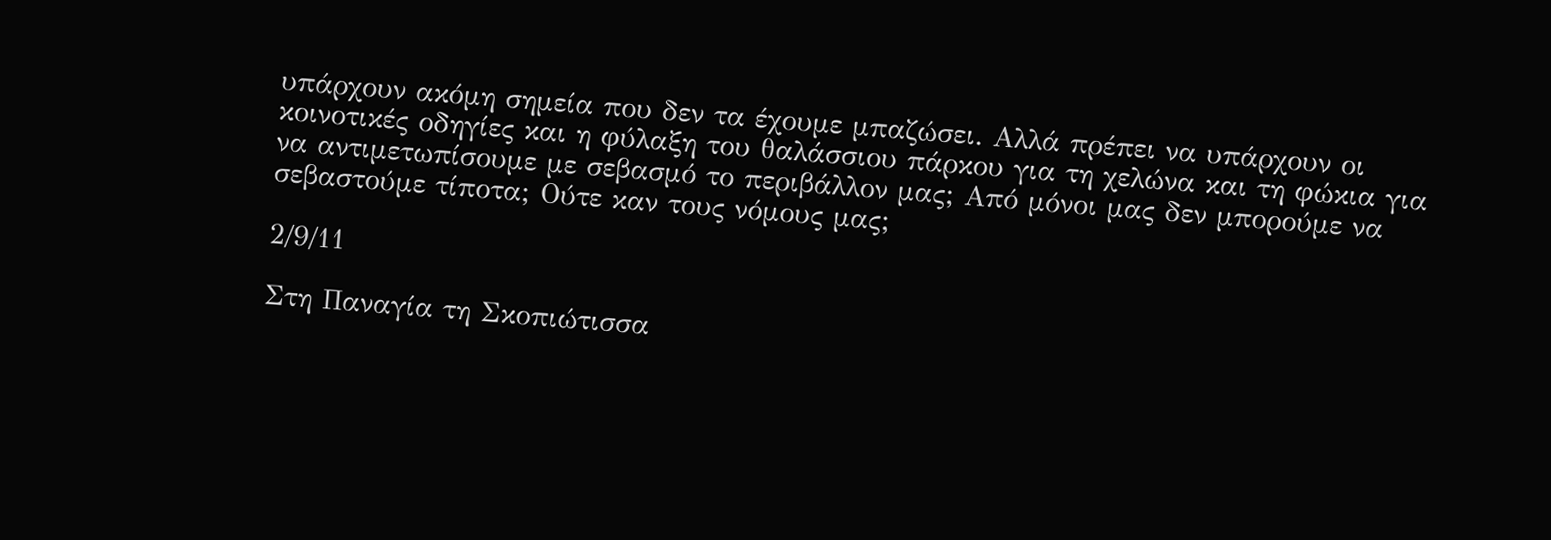υπάρχουν ακόμη σημεία που δεν τα έχουμε μπαζώσει. Αλλά πρέπει να υπάρχουν οι κοινοτικές οδηγίες και η φύλαξη του θαλάσσιου πάρκου για τη χελώνα και τη φώκια για να αντιμετωπίσουμε με σεβασμό το περιβάλλον μας; Από μόνοι μας δεν μπορούμε να σεβαστούμε τίποτα; Ούτε καν τους νόμους μας;

2/9/11

Στη Παναγία τη Σκοπιώτισσα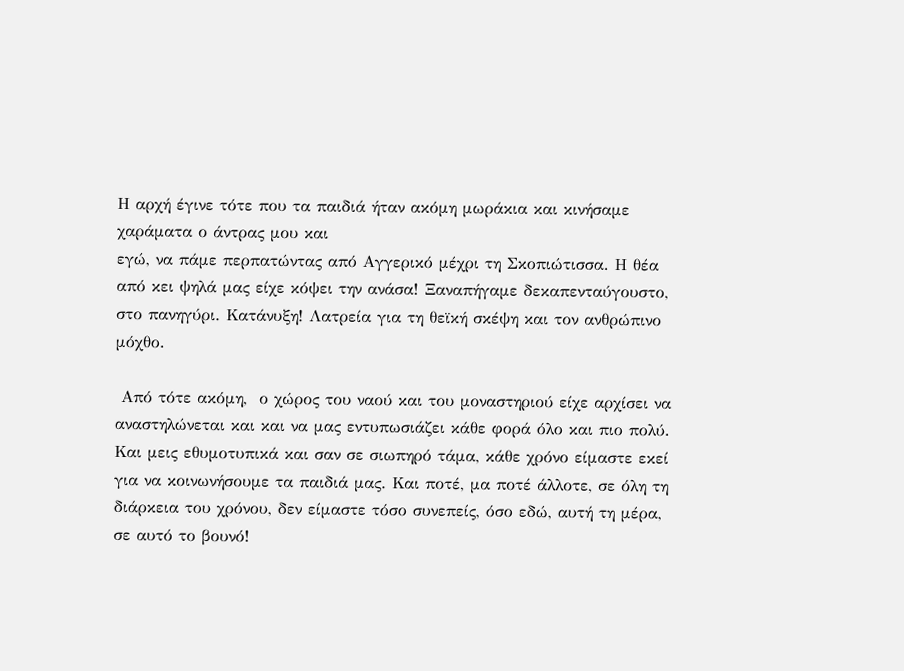Η αρχή έγινε τότε που τα παιδιά ήταν ακόμη μωράκια και κινήσαμε χαράματα ο άντρας μου και
εγώ, να πάμε περπατώντας από Αγγερικό μέχρι τη Σκοπιώτισσα. Η θέα από κει ψηλά μας είχε κόψει την ανάσα! Ξαναπήγαμε δεκαπενταύγουστο, στο πανηγύρι. Κατάνυξη! Λατρεία για τη θεϊκή σκέψη και τον ανθρώπινο μόχθο.

 Από τότε ακόμη,  ο χώρος του ναού και του μοναστηριού είχε αρχίσει να αναστηλώνεται και και να μας εντυπωσιάζει κάθε φορά όλο και πιο πολύ. Και μεις εθυμοτυπικά και σαν σε σιωπηρό τάμα, κάθε χρόνο είμαστε εκεί για να κοινωνήσουμε τα παιδιά μας. Και ποτέ, μα ποτέ άλλοτε, σε όλη τη διάρκεια του χρόνου, δεν είμαστε τόσο συνεπείς, όσο εδώ, αυτή τη μέρα, σε αυτό το βουνό!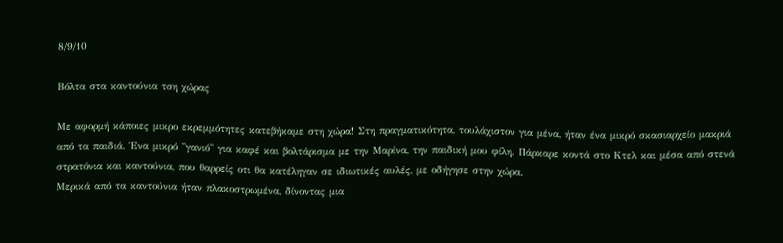8/9/10

Βόλτα στα καντούνια τση χώρας

Με αφορμή κάποιες μικρο εκρεμμότητες κατεβήκαμε στη χώρα! Στη πραγματικότητα, τουλάχιστον για μένα, ήταν ένα μικρό σκασιαρχείο μακριά από τα παιδιά. Ένα μικρό ''γανιό'' για καφέ και βολτάρισμα με την Μαρίνα, την παιδική μου φίλη. Πάρκαρε κοντά στο Κτελ και μέσα από στενά στρατόνια και καντούνια, που θαρρείς οτι θα κατέληγαν σε ιδιωτικές αυλές, με οδήγησε στην χώρα.
Μερικά από τα καντούνια ήταν πλακοστρωμένα, δίνοντας μια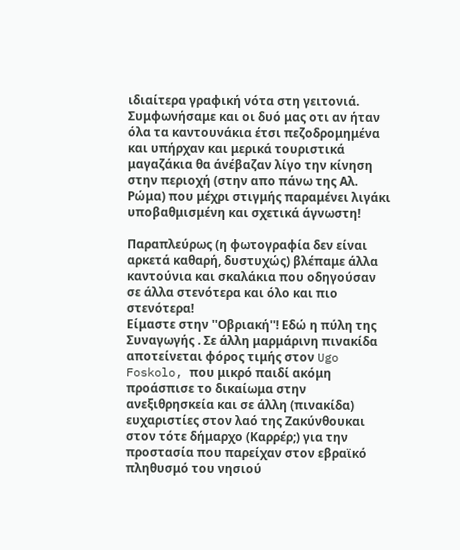ιδιαίτερα γραφική νότα στη γειτονιά. Συμφωνήσαμε και οι δυό μας οτι αν ήταν όλα τα καντουνάκια έτσι πεζοδρομημένα και υπήρχαν και μερικά τουριστικά μαγαζάκια θα άνέβαζαν λίγο την κίνηση στην περιοχή (στην απο πάνω της Αλ. Ρώμα) που μέχρι στιγμής παραμένει λιγάκι υποβαθμισμένη και σχετικά άγνωστη!

Παραπλεύρως (η φωτογραφία δεν είναι αρκετά καθαρή, δυστυχώς) βλέπαμε άλλα καντούνια και σκαλάκια που οδηγούσαν σε άλλα στενότερα και όλο και πιο στενότερα!
Είμαστε στην ''Οβριακή''! Εδώ η πύλη της Συναγωγής . Σε άλλη μαρμάρινη πινακίδα αποτείνεται φόρος τιμής στον Ugo Foskolo, που μικρό παιδί ακόμη προάσπισε το δικαίωμα στην ανεξιθρησκεία και σε άλλη (πινακίδα) ευχαριστίες στον λαό της Ζακύνθουκαι στον τότε δήμαρχο (Καρρέρ;) για την προστασία που παρείχαν στον εβραϊκό πληθυσμό του νησιού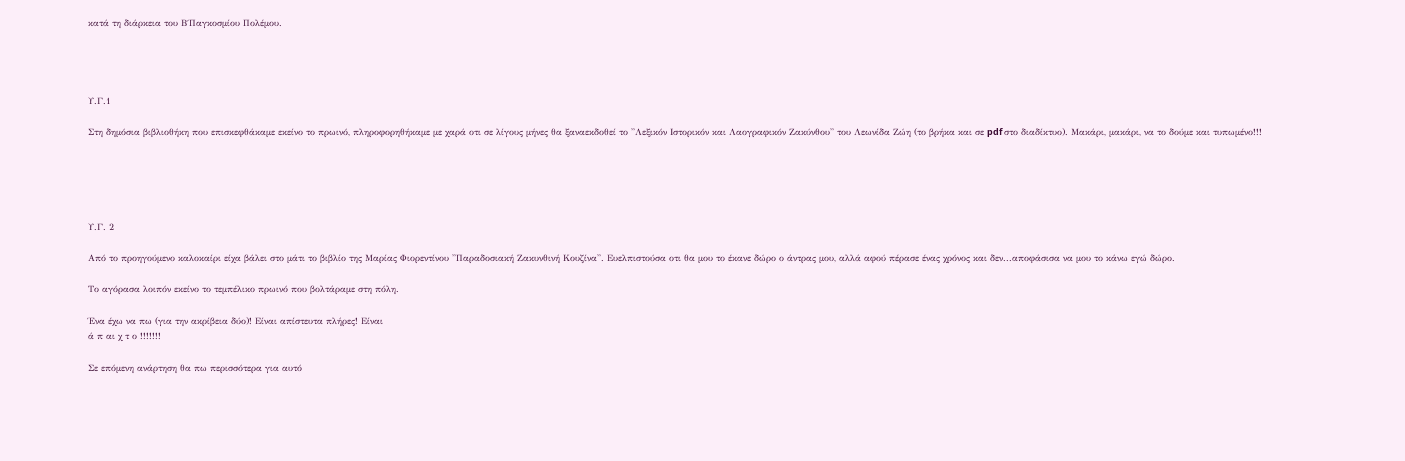κατά τη διάρκεια του Β΄Παγκοσμίου Πολέμου.




Υ.Γ.1

Στη δημόσια βιβλιοθήκη που επισκεφθάκαμε εκείνο το πρωινό, πληροφορηθήκαμε με χαρά οτι σε λίγους μήνες θα ξαναεκδοθεί το ''Λεξικόν Ιστορικόν και Λαογραφικόν Ζακύνθου'' του Λεωνίδα Ζώη (το βρήκα και σε pdf στο διαδίκτυο). Μακάρι, μακάρι, να το δούμε και τυπωμένο!!!





Υ.Γ. 2

Από το προηγούμενο καλοκαίρι είχα βάλει στο μάτι το βιβλίο της Μαρίας Φιορεντίνου ''Παραδοσιακή Ζακυνθινή Κουζίνα''. Ευελπιστούσα οτι θα μου το έκανε δώρο ο άντρας μου, αλλά αφού πέρασε ένας χρόνος και δεν...αποφάσισα να μου το κάνω εγώ δώρο.

Το αγόρασα λοιπόν εκείνο το τεμπέλικο πρωινό που βολτάραμε στη πόλη.

Ένα έχω να πω (για την ακρίβεια δύο)! Είναι απίστευτα πλήρες! Είναι
ά π αι χ τ ο !!!!!!!

Σε επόμενη ανάρτηση θα πω περισσότερα για αυτό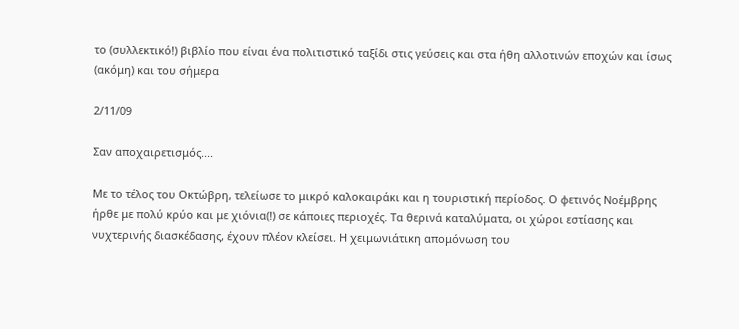το (συλλεκτικό!) βιβλίο που είναι ένα πολιτιστικό ταξίδι στις γεύσεις και στα ήθη αλλοτινών εποχών και ίσως (ακόμη) και του σήμερα

2/11/09

Σαν αποχαιρετισμός....

Με το τέλος του Οκτώβρη, τελείωσε το μικρό καλοκαιράκι και η τουριστική περίοδος. Ο φετινός Νοέμβρης ήρθε με πολύ κρύο και με χιόνια(!) σε κάποιες περιοχές. Τα θερινά καταλύματα, οι χώροι εστίασης και νυχτερινής διασκέδασης, έχουν πλέον κλείσει. Η χειμωνιάτικη απομόνωση του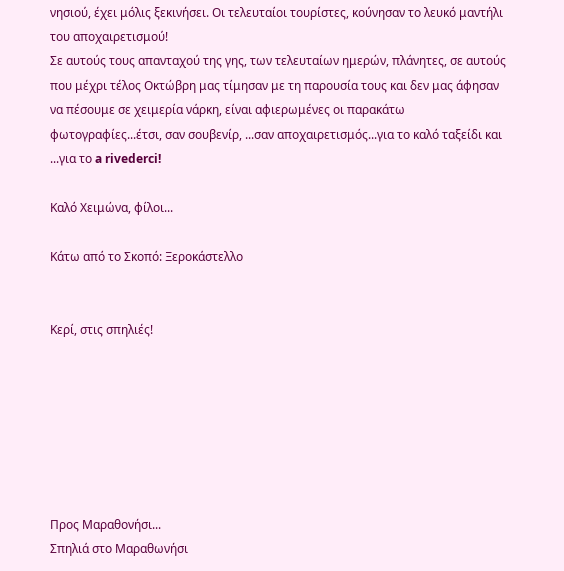νησιού, έχει μόλις ξεκινήσει. Οι τελευταίοι τουρίστες, κούνησαν το λευκό μαντήλι του αποχαιρετισμού!
Σε αυτούς τους απανταχού της γης, των τελευταίων ημερών, πλάνητες, σε αυτούς που μέχρι τέλος Οκτώβρη μας τίμησαν με τη παρουσία τους και δεν μας άφησαν να πέσουμε σε χειμερία νάρκη, είναι αφιερωμένες οι παρακάτω φωτογραφίες...έτσι, σαν σουβενίρ, ...σαν αποχαιρετισμός...για το καλό ταξείδι και ...για το a rivederci!

Καλό Χειμώνα, φίλοι...

Κάτω από το Σκοπό: Ξεροκάστελλο


Κερί, στις σπηλιές!







Προς Μαραθονήσι...
Σπηλιά στο Μαραθωνήσι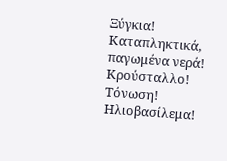Ξύγκια! Καταπληκτικά, παγωμένα νερά! Κρούσταλλο! Τόνωση!
Ηλιοβασίλεμα!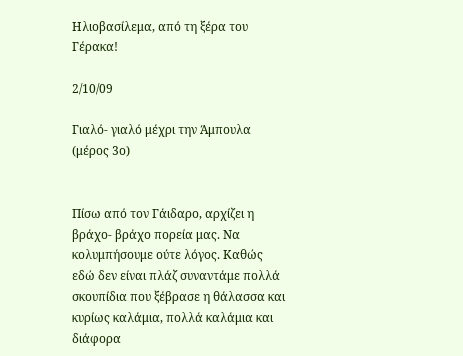Ηλιοβασίλεμα, από τη ξέρα του Γέρακα!

2/10/09

Γιαλό- γιαλό μέχρι την Άμπουλα (μέρος 3ο)


Πίσω από τον Γάιδαρο, αρχίζει η βράχο- βράχο πορεία μας. Να κολυμπήσουμε ούτε λόγος. Καθώς εδώ δεν είναι πλάζ συναντάμε πολλά σκουπίδια που ξέβρασε η θάλασσα και κυρίως καλάμια, πολλά καλάμια και διάφορα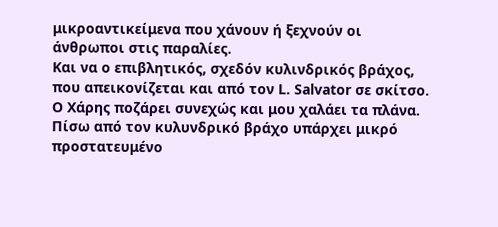μικροαντικείμενα που χάνουν ή ξεχνούν οι άνθρωποι στις παραλίες.
Και να ο επιβλητικός, σχεδόν κυλινδρικός βράχος, που απεικονίζεται και από τον L. Salvator σε σκίτσο. Ο Χάρης ποζάρει συνεχώς και μου χαλάει τα πλάνα. Πίσω από τον κυλυνδρικό βράχο υπάρχει μικρό προστατευμένο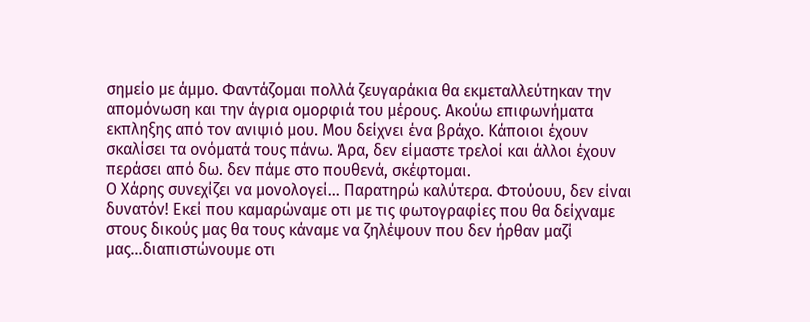σημείο με άμμο. Φαντάζομαι πολλά ζευγαράκια θα εκμεταλλεύτηκαν την απομόνωση και την άγρια ομορφιά του μέρους. Ακούω επιφωνήματα εκπληξης από τον ανιψιό μου. Μου δείχνει ένα βράχο. Κάποιοι έχουν σκαλίσει τα ονόματά τους πάνω. Άρα, δεν είμαστε τρελοί και άλλοι έχουν περάσει από δω. δεν πάμε στο πουθενά, σκέφτομαι.
Ο Χάρης συνεχίζει να μονολογεί... Παρατηρώ καλύτερα. Φτούουυ, δεν είναι δυνατόν! Εκεί που καμαρώναμε οτι με τις φωτογραφίες που θα δείχναμε στους δικούς μας θα τους κάναμε να ζηλέψουν που δεν ήρθαν μαζί μας...διαπιστώνουμε οτι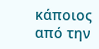κάποιος από την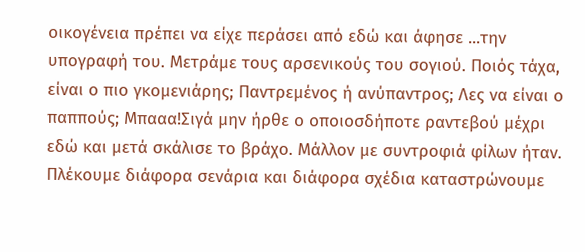οικογένεια πρέπει να είχε περάσει από εδώ και άφησε ...την υπογραφή του. Μετράμε τους αρσενικούς του σογιού. Ποιός τάχα, είναι ο πιο γκομενιάρης; Παντρεμένος ή ανύπαντρος; Λες να είναι ο παππούς; Μπααα!Σιγά μην ήρθε ο οποιοσδήποτε ραντεβού μέχρι εδώ και μετά σκάλισε το βράχο. Μάλλον με συντροφιά φίλων ήταν. Πλέκουμε διάφορα σενάρια και διάφορα σχέδια καταστρώνουμε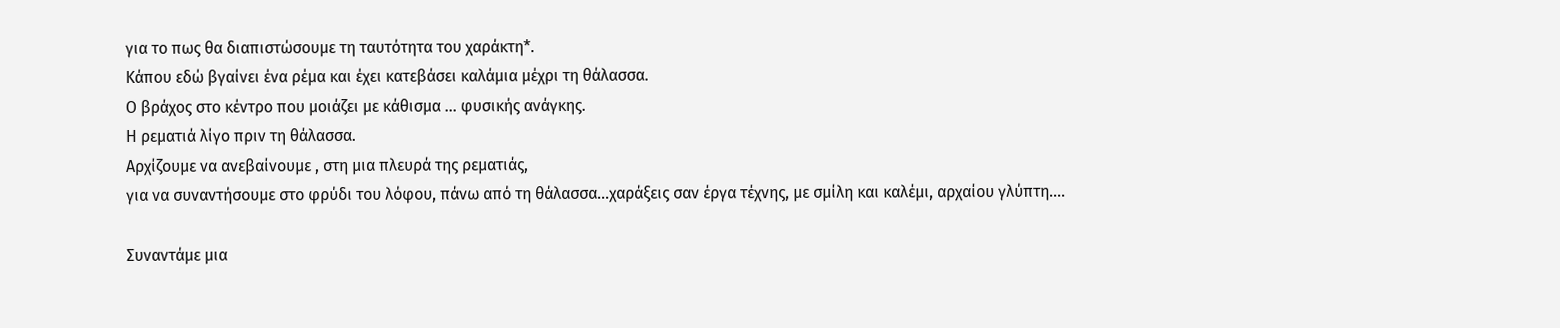για το πως θα διαπιστώσουμε τη ταυτότητα του χαράκτη*.
Κάπου εδώ βγαίνει ένα ρέμα και έχει κατεβάσει καλάμια μέχρι τη θάλασσα.
Ο βράχος στο κέντρο που μοιάζει με κάθισμα ... φυσικής ανάγκης.
Η ρεματιά λίγο πριν τη θάλασσα.
Αρχίζουμε να ανεβαίνουμε , στη μια πλευρά της ρεματιάς,
για να συναντήσουμε στο φρύδι του λόφου, πάνω από τη θάλασσα...χαράξεις σαν έργα τέχνης, με σμίλη και καλέμι, αρχαίου γλύπτη....

Συναντάμε μια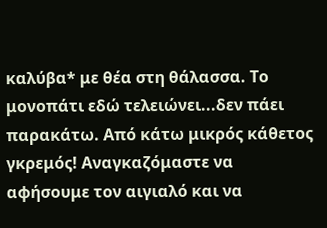καλύβα* με θέα στη θάλασσα. Το μονοπάτι εδώ τελειώνει...δεν πάει παρακάτω. Από κάτω μικρός κάθετος γκρεμός! Αναγκαζόμαστε να αφήσουμε τον αιγιαλό και να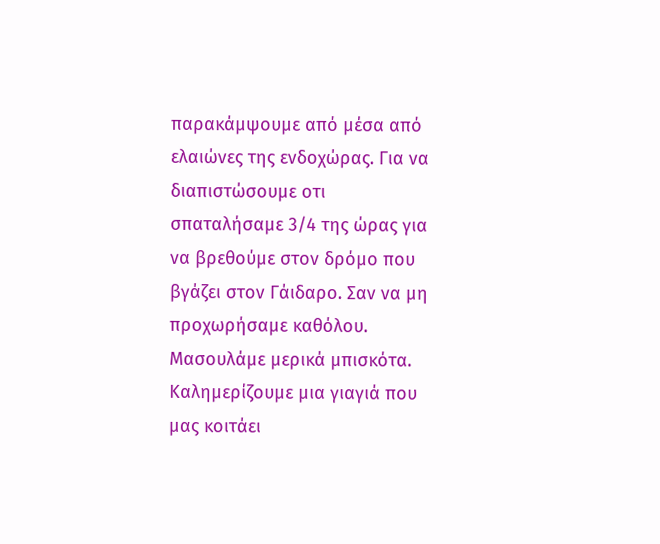παρακάμψουμε από μέσα από ελαιώνες της ενδοχώρας. Για να διαπιστώσουμε οτι σπαταλήσαμε 3/4 της ώρας για να βρεθούμε στον δρόμο που βγάζει στον Γάιδαρο. Σαν να μη προχωρήσαμε καθόλου. Μασουλάμε μερικά μπισκότα. Καλημερίζουμε μια γιαγιά που μας κοιτάει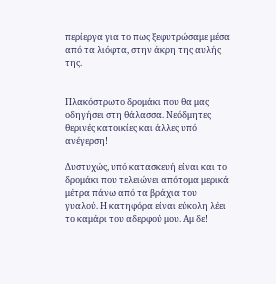περίεργα για το πως ξεφυτρώσαμε μέσα από τα λιόφτα, στην άκρη της αυλής της.


Πλακόστρωτο δρομάκι που θα μας οδηγήσει στη θάλασσα. Νεόδμητες θερινές κατοικίες και άλλες υπό ανέγερση!

Δυστυχώς, υπό κατασκευή είναι και το δρομάκι που τελειώνει απότομα μερικά μέτρα πάνω από τα βράχια του γυαλού. Η κατηφόρα είναι εύκολη λέει το καμάρι του αδερφού μου. Αμ δε!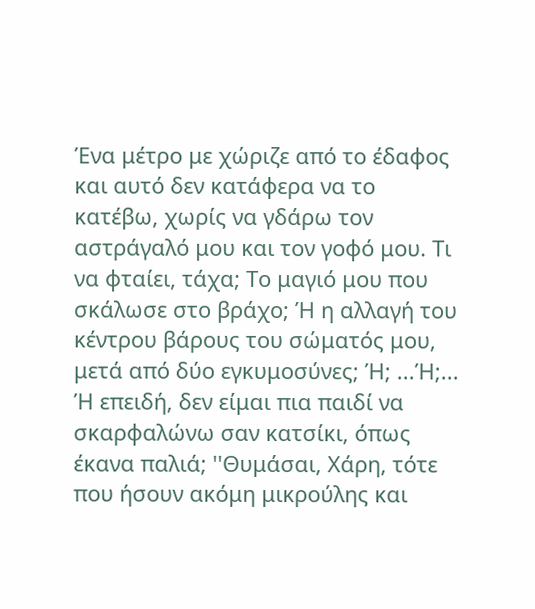Ένα μέτρο με χώριζε από το έδαφος και αυτό δεν κατάφερα να το κατέβω, χωρίς να γδάρω τον αστράγαλό μου και τον γοφό μου. Τι να φταίει, τάχα; Το μαγιό μου που σκάλωσε στο βράχο; Ή η αλλαγή του κέντρου βάρους του σώματός μου, μετά από δύο εγκυμοσύνες; Ή; ...Ή;... Ή επειδή, δεν είμαι πια παιδί να σκαρφαλώνω σαν κατσίκι, όπως έκανα παλιά; ''Θυμάσαι, Χάρη, τότε που ήσουν ακόμη μικρούλης και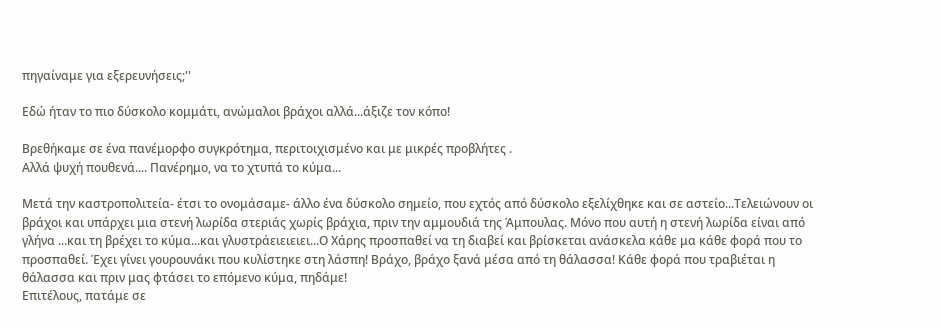πηγαίναμε για εξερευνήσεις;''

Εδώ ήταν το πιο δύσκολο κομμάτι, ανώμαλοι βράχοι αλλά...άξιζε τον κόπο!

Βρεθήκαμε σε ένα πανέμορφο συγκρότημα, περιτοιχισμένο και με μικρές προβλήτες .
Αλλά ψυχή πουθενά.... Πανέρημο, να το χτυπά το κύμα...

Μετά την καστροπολιτεία- έτσι το ονομάσαμε- άλλο ένα δύσκολο σημείο, που εχτός από δύσκολο εξελίχθηκε και σε αστείο...Τελειώνουν οι βράχοι και υπάρχει μια στενή λωρίδα στεριάς χωρίς βράχια, πριν την αμμουδιά της Άμπουλας. Μόνο που αυτή η στενή λωρίδα είναι από γλήνα ...και τη βρέχει το κύμα...και γλυστράειειειει...Ο Χάρης προσπαθεί να τη διαβεί και βρίσκεται ανάσκελα κάθε μα κάθε φορά που το προσπαθεί. Έχει γίνει γουρουνάκι που κυλίστηκε στη λάσπη! Βράχο, βράχο ξανά μέσα από τη θάλασσα! Κάθε φορά που τραβιέται η θάλασσα και πριν μας φτάσει το επόμενο κύμα, πηδάμε!
Επιτέλους, πατάμε σε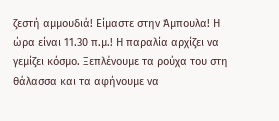ζεστή αμμουδιά! Είμαστε στην Άμπουλα! Η ώρα είναι 11.30 π.μ.! Η παραλία αρχίζει να γεμίζει κόσμο. Ξεπλένουμε τα ρούχα του στη θάλασσα και τα αφήνουμε να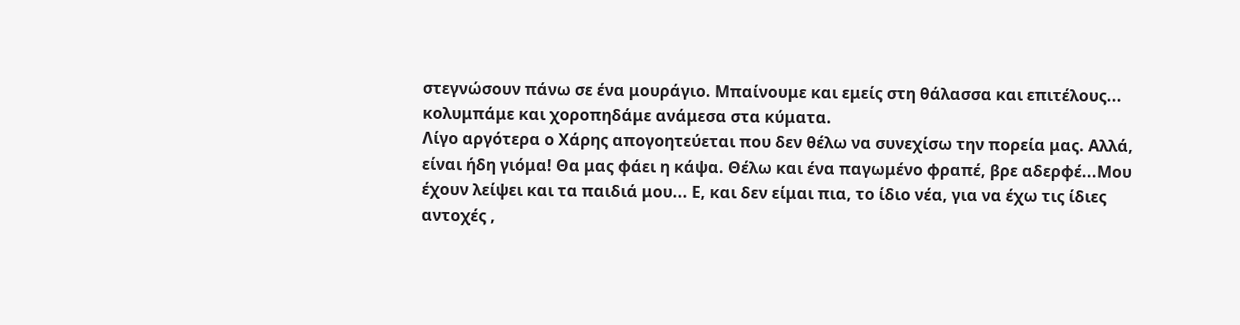στεγνώσουν πάνω σε ένα μουράγιο. Μπαίνουμε και εμείς στη θάλασσα και επιτέλους... κολυμπάμε και χοροπηδάμε ανάμεσα στα κύματα.
Λίγο αργότερα ο Χάρης απογοητεύεται που δεν θέλω να συνεχίσω την πορεία μας. Αλλά, είναι ήδη γιόμα! Θα μας φάει η κάψα. Θέλω και ένα παγωμένο φραπέ, βρε αδερφέ...Μου έχουν λείψει και τα παιδιά μου... Ε, και δεν είμαι πια, το ίδιο νέα, για να έχω τις ίδιες αντοχές ,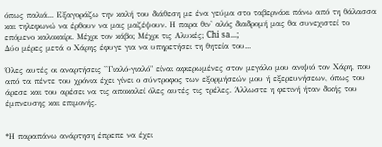όπως παλιά... Εξαγοράζω την καλή του διάθεση με ένα γεύμα στο ταβερνάκι πάνω από τη θάλασσα και τηλεφωνώ να έρθουν να μας μαζέψουν. Η παρα θιν' αλός διαδρομή μας θα συνεχιστεί το επόμενο καλοκαίρι. Μέχρι τον κάβο; Μέχρι τις Αλυκές; Chi sa...;
Δύο μέρες μετά ο Χάρης έφυγε για να υπηρετήσει τη θητεία του...

Όλες αυτές οι αναρτήσεις ''Γιαλό-γιαλό" είναι αφιερωμένες στον μεγάλο μου ανιψιό τον Χάρη, που από τα πέντε του χρόνια έχει γίνει ο σύντροφος των εξορμήσεών μου ή εξερευνήσεων, όπως του άρεσε και του αρέσει να τις αποκαλεί όλες αυτές τις τρέλες. Άλλωστε η φετινή ήταν δικής του έμπνευσης και επιμονής.


*Η παραπάνω ανάρτηση έπρεπε να έχει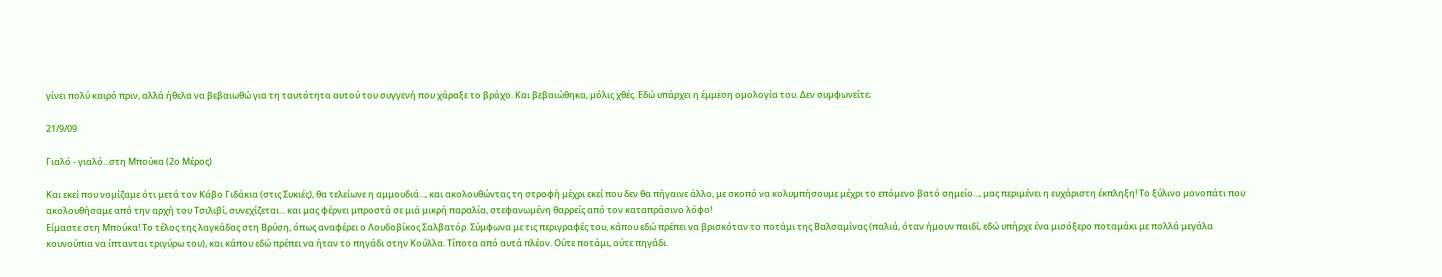γίνει πολύ καιρό πριν, αλλά ήθελα να βεβαιωθώ για τη ταυτότητα αυτού του συγγενή που χάραξε το βράχο. Και βεβαιώθηκα, μόλις χθές. Εδώ υπάρχει η έμμεση ομολογία του. Δεν συμφωνείτε;

21/9/09

Γιαλό - γιαλό...στη Μπούκα (2ο Μέρος)

Και εκεί που νομίζαμε ότι μετά τον Κάβο Γιδάκια (στις Συκιές), θα τελείωνε η αμμουδιά..., και ακολουθώντας τη στροφή μέχρι εκεί που δεν θα πήγαινε άλλο, με σκοπό να κολυμπήσουμε μέχρι το επόμενο βατό σημείο..., μας περιμένει η ευχάριστη έκπληξη! Το ξύλινο μονοπάτι που ακολουθήσαμε από την αρχή του Τσιλιβί, συνεχίζεται... και μας φέρνει μπροστά σε μιά μικρή παραλία, στεφανωμένη θαρρείς από τον καταπράσινο λόφο!
Είμαστε στη Μπούκα! Το τέλος της λαγκάδας στη Βρύση, όπως αναφέρει ο Λουδοβίκος Σαλβατόρ. Σύμφωνα με τις περιγραφές του, κάπου εδώ πρέπει να βρισκόταν το ποτάμι της Βαλσαμίνας (παλιά, όταν ήμουν παιδί, εδώ υπήρχε ένα μισόξερο ποταμάκι με πολλά μεγάλα κουνούπια να ίπτανται τριγύρω του), και κάπου εδώ πρέπει να ήταν το πηγάδι στην Κούλλα. Τίποτα από αυτά πλέον. Ούτε ποτάμι, ούτε πηγάδι.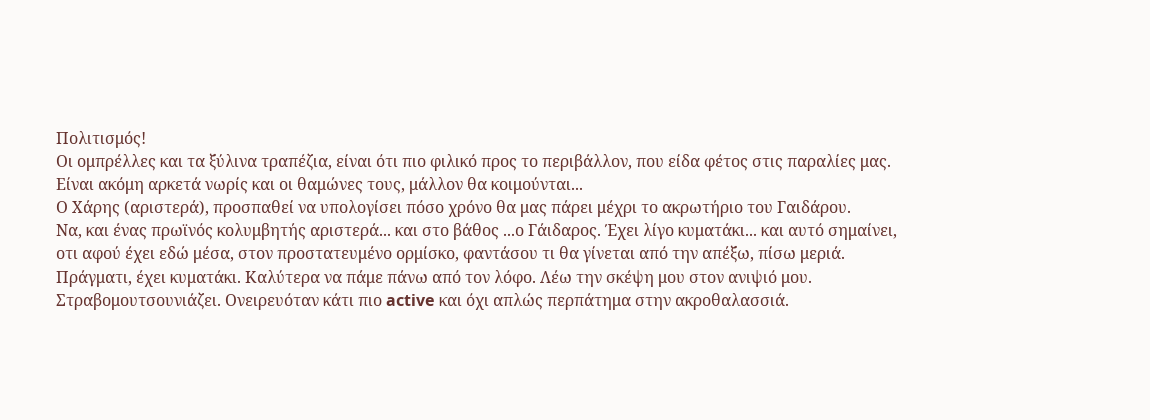Πολιτισμός!
Οι ομπρέλλες και τα ξύλινα τραπέζια, είναι ότι πιο φιλικό προς το περιβάλλον, που είδα φέτος στις παραλίες μας. Είναι ακόμη αρκετά νωρίς και οι θαμώνες τους, μάλλον θα κοιμούνται...
Ο Χάρης (αριστερά), προσπαθεί να υπολογίσει πόσο χρόνο θα μας πάρει μέχρι το ακρωτήριο του Γαιδάρου.
Να, και ένας πρωϊνός κολυμβητής αριστερά... και στο βάθος ...ο Γάιδαρος. Έχει λίγο κυματάκι... και αυτό σημαίνει, οτι αφού έχει εδώ μέσα, στον προστατευμένο ορμίσκο, φαντάσου τι θα γίνεται από την απέξω, πίσω μεριά.
Πράγματι, έχει κυματάκι. Καλύτερα να πάμε πάνω από τον λόφο. Λέω την σκέψη μου στον ανιψιό μου. Στραβομουτσουνιάζει. Ονειρευόταν κάτι πιο active και όχι απλώς περπάτημα στην ακροθαλασσιά.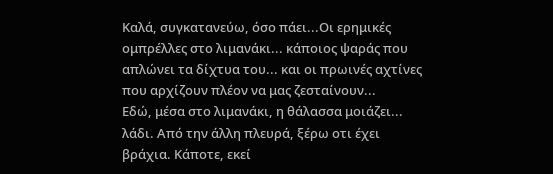Καλά, συγκατανεύω, όσο πάει...Οι ερημικές ομπρέλλες στο λιμανάκι... κάποιος ψαράς που απλώνει τα δίχτυα του... και οι πρωινές αχτίνες που αρχίζουν πλέον να μας ζεσταίνουν...
Εδώ, μέσα στο λιμανάκι, η θάλασσα μοιάζει... λάδι. Από την άλλη πλευρά, ξέρω οτι έχει βράχια. Κάποτε, εκεί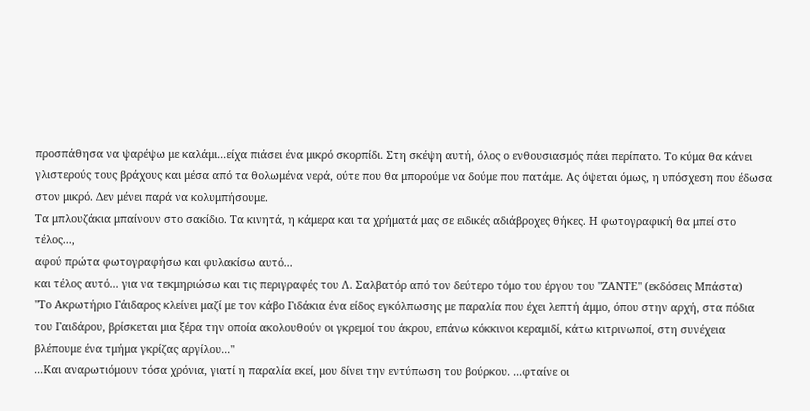προσπάθησα να ψαρέψω με καλάμι...είχα πιάσει ένα μικρό σκορπίδι. Στη σκέψη αυτή, όλος ο ενθουσιασμός πάει περίπατο. Το κύμα θα κάνει γλιστερούς τους βράχους και μέσα από τα θολωμένα νερά, ούτε που θα μπορούμε να δούμε που πατάμε. Ας όψεται όμως, η υπόσχεση που έδωσα στον μικρό. Δεν μένει παρά να κολυμπήσουμε.
Τα μπλουζάκια μπαίνουν στο σακίδιο. Τα κινητά, η κάμερα και τα χρήματά μας σε ειδικές αδιάβροχες θήκες. Η φωτογραφική θα μπεί στο τέλος...,
αφού πρώτα φωτογραφήσω και φυλακίσω αυτό...
και τέλος αυτό... για να τεκμηριώσω και τις περιγραφές του Λ. Σαλβατόρ από τον δεύτερο τόμο του έργου του "ΖΑΝΤΕ" (εκδόσεις Μπάστα)
"Το Ακρωτήριο Γάιδαρος κλείνει μαζί με τον κάβο Γιδάκια ένα είδος εγκόλπωσης με παραλία που έχει λεπτή άμμο, όπου στην αρχή, στα πόδια του Γαιδάρου, βρίσκεται μια ξέρα την οποία ακολουθούν οι γκρεμοί του άκρου, επάνω κόκκινοι κεραμιδί, κάτω κιτρινωποί, στη συνέχεια βλέπουμε ένα τμήμα γκρίζας αργίλου..."
...Και αναρωτιόμουν τόσα χρόνια, γιατί η παραλία εκεί, μου δίνει την εντύπωση του βούρκου. ...φταίνε οι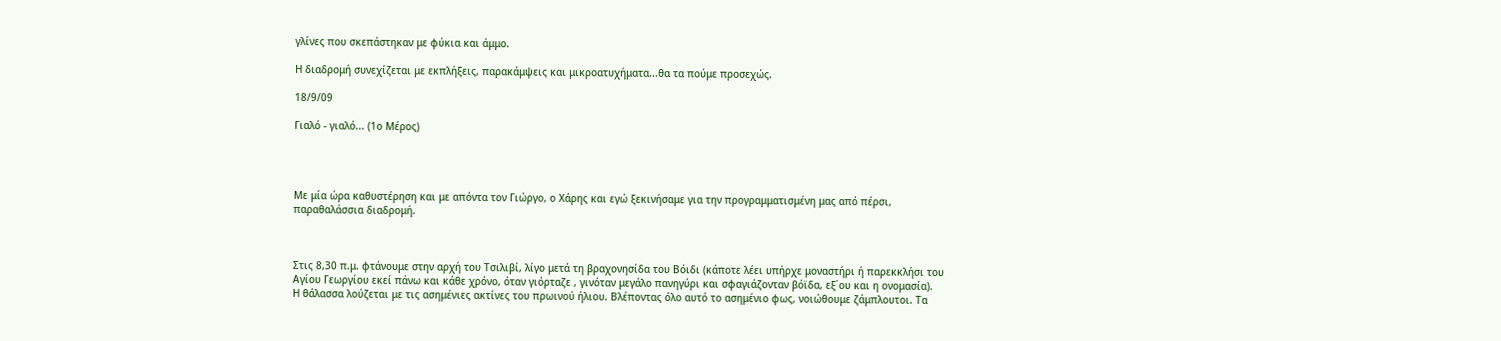γλίνες που σκεπάστηκαν με φύκια και άμμο.

Η διαδρομή συνεχίζεται με εκπλήξεις, παρακάμψεις και μικροατυχήματα...θα τα πούμε προσεχώς.

18/9/09

Γιαλό - γιαλό... (1ο Μέρος)




Με μία ώρα καθυστέρηση και με απόντα τον Γιώργο, ο Χάρης και εγώ ξεκινήσαμε για την προγραμματισμένη μας από πέρσι, παραθαλάσσια διαδρομή.



Στις 8,30 π.μ. φτάνουμε στην αρχή του Τσιλιβί, λίγο μετά τη βραχονησίδα του Βόιδι (κάποτε λέει υπήρχε μοναστήρι ή παρεκκλήσι του Αγίου Γεωργίου εκεί πάνω και κάθε χρόνο, όταν γιόρταζε , γινόταν μεγάλο πανηγύρι και σφαγιάζονταν βόϊδα, εξ΄ου και η ονομασία).
Η θάλασσα λούζεται με τις ασημένιες ακτίνες του πρωινού ήλιου. Βλέποντας όλο αυτό το ασημένιο φως, νοιώθουμε ζάμπλουτοι. Τα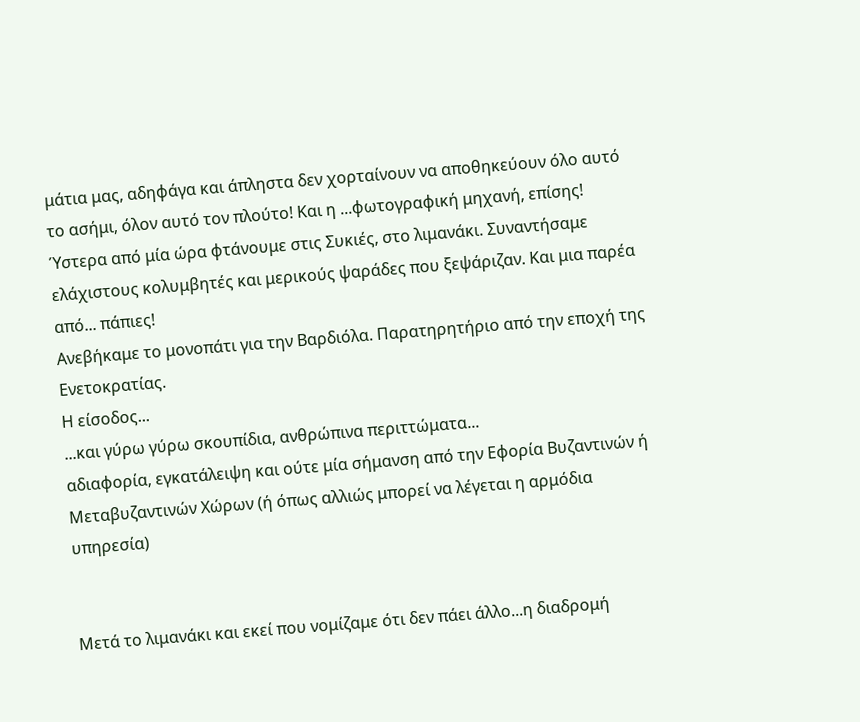μάτια μας, αδηφάγα και άπληστα δεν χορταίνουν να αποθηκεύουν όλο αυτό το ασήμι, όλον αυτό τον πλούτο! Και η ...φωτογραφική μηχανή, επίσης!
Ύστερα από μία ώρα φτάνουμε στις Συκιές, στο λιμανάκι. Συναντήσαμε ελάχιστους κολυμβητές και μερικούς ψαράδες που ξεψάριζαν. Και μια παρέα από... πάπιες!
Ανεβήκαμε το μονοπάτι για την Βαρδιόλα. Παρατηρητήριο από την εποχή της Ενετοκρατίας.
Η είσοδος...
...και γύρω γύρω σκουπίδια, ανθρώπινα περιττώματα...
αδιαφορία, εγκατάλειψη και ούτε μία σήμανση από την Εφορία Βυζαντινών ή Μεταβυζαντινών Χώρων (ή όπως αλλιώς μπορεί να λέγεται η αρμόδια υπηρεσία)


Μετά το λιμανάκι και εκεί που νομίζαμε ότι δεν πάει άλλο...η διαδρομή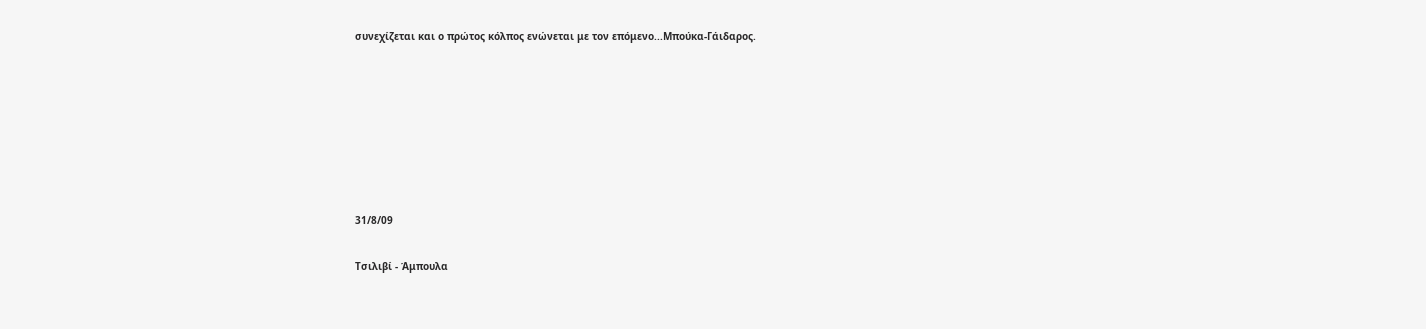συνεχίζεται και ο πρώτος κόλπος ενώνεται με τον επόμενο...Μπούκα-Γάιδαρος.







31/8/09

Τσιλιβί - Άμπουλα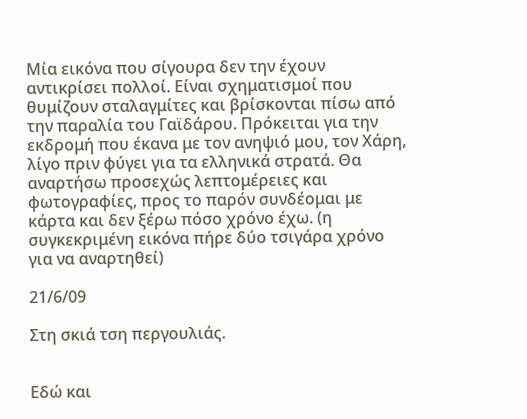Μία εικόνα που σίγουρα δεν την έχουν αντικρίσει πολλοί. Είναι σχηματισμοί που θυμίζουν σταλαγμίτες και βρίσκονται πίσω από την παραλία του Γαϊδάρου. Πρόκειται για την εκδρομή που έκανα με τον ανηψιό μου, τον Χάρη, λίγο πριν φύγει για τα ελληνικά στρατά. Θα αναρτήσω προσεχώς λεπτομέρειες και φωτογραφίες, προς το παρόν συνδέομαι με κάρτα και δεν ξέρω πόσο χρόνο έχω. (η συγκεκριμένη εικόνα πήρε δύο τσιγάρα χρόνο για να αναρτηθεί)

21/6/09

Στη σκιά τση περγουλιάς.


Εδώ και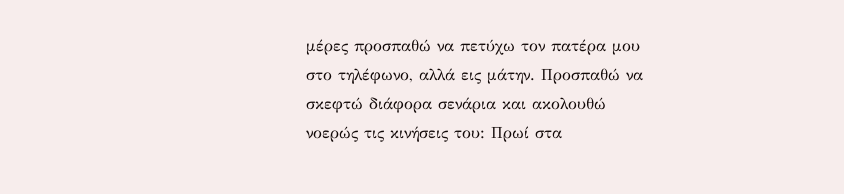μέρες προσπαθώ να πετύχω τον πατέρα μου στο τηλέφωνο, αλλά εις μάτην. Προσπαθώ να σκεφτώ διάφορα σενάρια και ακολουθώ νοερώς τις κινήσεις του: Πρωί στα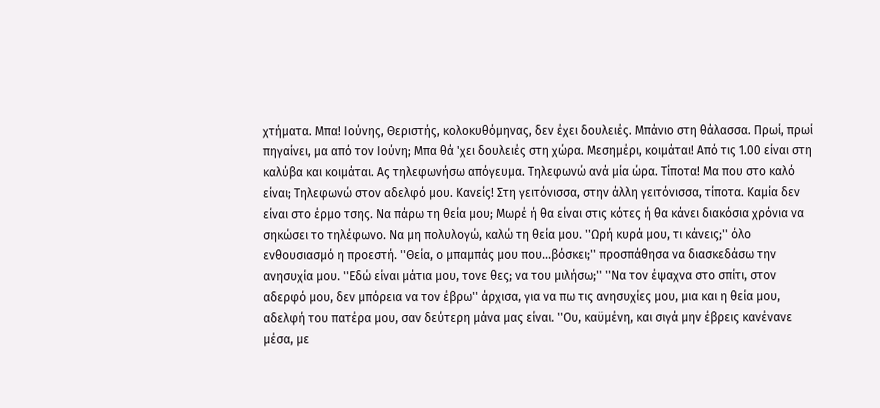χτήματα. Μπα! Ιούνης, Θεριστής, κολοκυθόμηνας, δεν έχει δουλειές. Μπάνιο στη θάλασσα. Πρωί, πρωί πηγαίνει, μα από τον Ιούνη; Μπα θά 'χει δουλειές στη χώρα. Μεσημέρι, κοιμάται! Από τις 1.00 είναι στη καλύβα και κοιμάται. Ας τηλεφωνήσω απόγευμα. Τηλεφωνώ ανά μία ώρα. Τίποτα! Μα που στο καλό είναι; Τηλεφωνώ στον αδελφό μου. Κανείς! Στη γειτόνισσα, στην άλλη γειτόνισσα, τίποτα. Καμία δεν είναι στο έρμο τσης. Να πάρω τη θεία μου; Μωρέ ή θα είναι στις κότες ή θα κάνει διακόσια χρόνια να σηκώσει το τηλέφωνο. Να μη πολυλογώ, καλώ τη θεία μου. ''Ωρή κυρά μου, τι κάνεις;'' όλο ενθουσιασμό η προεστή. ''Θεία, ο μπαμπάς μου που...βόσκει;'' προσπάθησα να διασκεδάσω την ανησυχία μου. ''Εδώ είναι μάτια μου, τονε θες; να του μιλήσω;'' ''Να τον έψαχνα στο σπίτι, στον αδερφό μου, δεν μπόρεια να τον έβρω'' άρχισα, για να πω τις ανησυχίες μου, μια και η θεία μου, αδελφή του πατέρα μου, σαν δεύτερη μάνα μας είναι. ''Ου, καϋμένη, και σιγά μην έβρεις κανένανε μέσα, με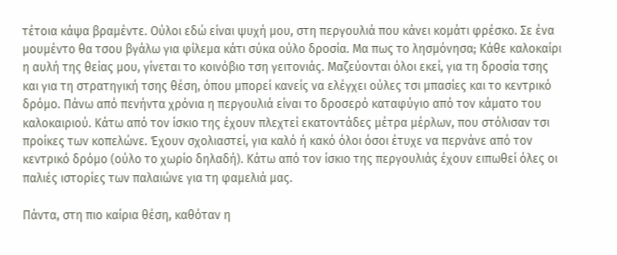τέτοια κάψα βραμέντε. Ούλοι εδώ είναι ψυχή μου, στη περγουλιά που κάνει κομάτι φρέσκο. Σε ένα μουμέντο θα τσου βγάλω για φίλεμα κάτι σύκα ούλο δροσία. Μα πως το λησμόνησα; Κάθε καλοκαίρι η αυλή της θείας μου, γίνεται το κοινόβιο τση γειτονιάς. Μαζεύονται όλοι εκεί, για τη δροσία τσης και για τη στρατηγική τσης θέση, όπου μπορεί κανείς να ελέγχει ούλες τσι μπασίες και το κεντρικό δρόμο. Πάνω από πενήντα χρόνια η περγουλιά είναι το δροσερό καταφύγιο από τον κάματο του καλοκαιριού. Κάτω από τον ίσκιο της έχουν πλεχτεί εκατοντάδες μέτρα μέρλων, που στόλισαν τσι προίκες των κοπελώνε. Έχουν σχολιαστεί, για καλό ή κακό όλοι όσοι έτυχε να περνάνε από τον κεντρικό δρόμο (ούλο το χωρίο δηλαδή). Κάτω από τον ίσκιο της περγουλιάς έχουν ειπωθεί όλες οι παλιές ιστορίες των παλαιώνε για τη φαμελιά μας.

Πάντα, στη πιο καίρια θέση, καθόταν η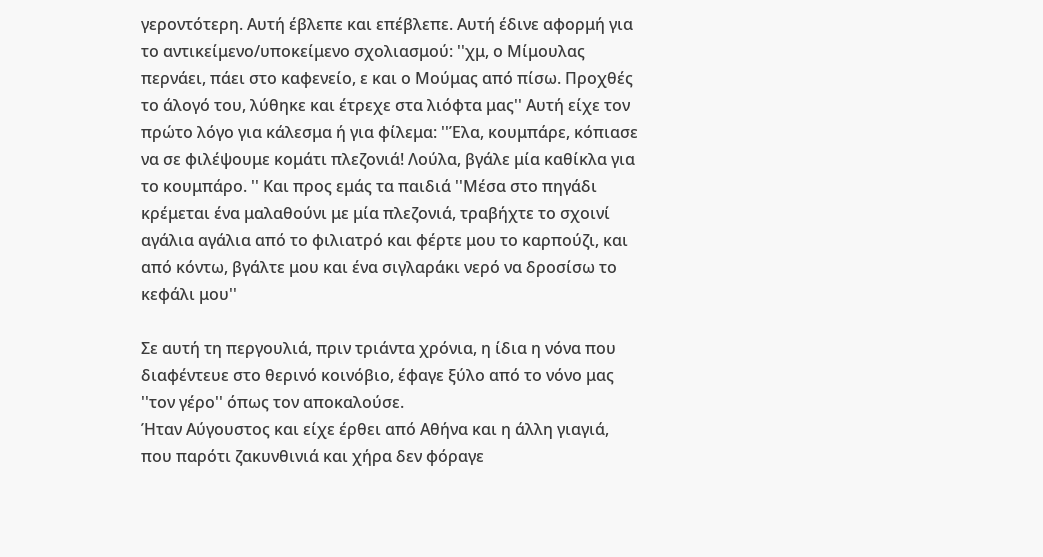γεροντότερη. Αυτή έβλεπε και επέβλεπε. Αυτή έδινε αφορμή για το αντικείμενο/υποκείμενο σχολιασμού: ''χμ, ο Μίμουλας περνάει, πάει στο καφενείο, ε και ο Μούμας από πίσω. Προχθές το άλογό του, λύθηκε και έτρεχε στα λιόφτα μας'' Αυτή είχε τον πρώτο λόγο για κάλεσμα ή για φίλεμα: ''Έλα, κουμπάρε, κόπιασε να σε φιλέψουμε κομάτι πλεζονιά! Λούλα, βγάλε μία καθίκλα για το κουμπάρο. '' Και προς εμάς τα παιδιά ''Μέσα στο πηγάδι κρέμεται ένα μαλαθούνι με μία πλεζονιά, τραβήχτε το σχοινί αγάλια αγάλια από το φιλιατρό και φέρτε μου το καρπούζι, και από κόντω, βγάλτε μου και ένα σιγλαράκι νερό να δροσίσω το κεφάλι μου''

Σε αυτή τη περγουλιά, πριν τριάντα χρόνια, η ίδια η νόνα που διαφέντευε στο θερινό κοινόβιο, έφαγε ξύλο από το νόνο μας ''τον γέρο'' όπως τον αποκαλούσε.
Ήταν Αύγουστος και είχε έρθει από Αθήνα και η άλλη γιαγιά, που παρότι ζακυνθινιά και χήρα δεν φόραγε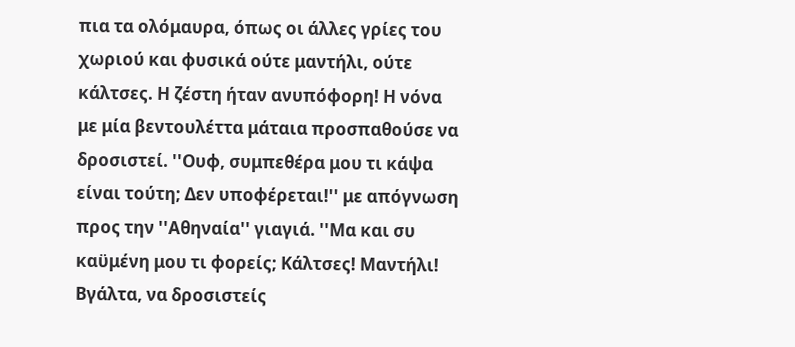πια τα ολόμαυρα, όπως οι άλλες γρίες του χωριού και φυσικά ούτε μαντήλι, ούτε κάλτσες. Η ζέστη ήταν ανυπόφορη! Η νόνα με μία βεντουλέττα μάταια προσπαθούσε να δροσιστεί. ''Ουφ, συμπεθέρα μου τι κάψα είναι τούτη; Δεν υποφέρεται!'' με απόγνωση προς την ''Αθηναία'' γιαγιά. ''Μα και συ καϋμένη μου τι φορείς; Κάλτσες! Μαντήλι! Βγάλτα, να δροσιστείς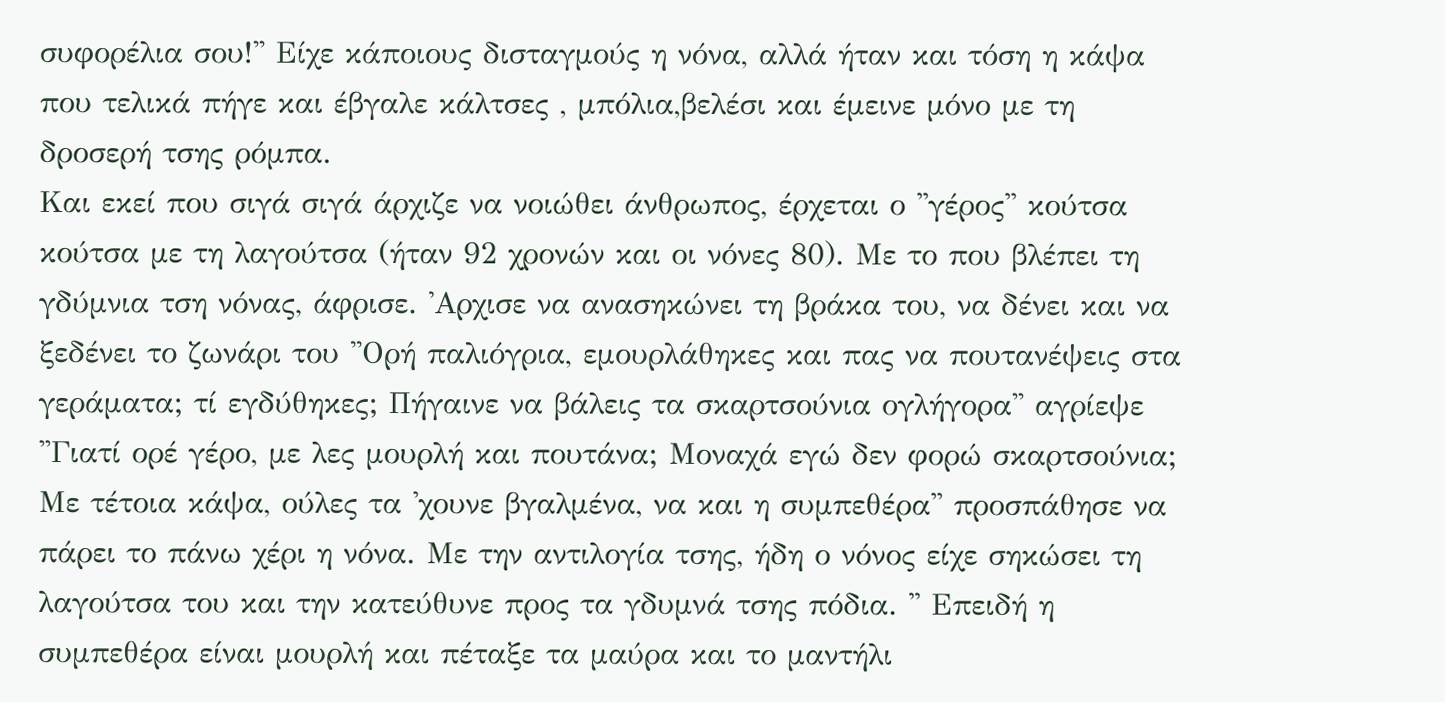συφορέλια σου!'' Είχε κάποιους δισταγμούς η νόνα, αλλά ήταν και τόση η κάψα που τελικά πήγε και έβγαλε κάλτσες , μπόλια,βελέσι και έμεινε μόνο με τη δροσερή τσης ρόμπα.
Και εκεί που σιγά σιγά άρχιζε να νοιώθει άνθρωπος, έρχεται ο ''γέρος'' κούτσα κούτσα με τη λαγούτσα (ήταν 92 χρονών και οι νόνες 80). Με το που βλέπει τη γδύμνια τση νόνας, άφρισε. 'Αρχισε να ανασηκώνει τη βράκα του, να δένει και να ξεδένει το ζωνάρι του ''Ορή παλιόγρια, εμουρλάθηκες και πας να πουτανέψεις στα γεράματα; τί εγδύθηκες; Πήγαινε να βάλεις τα σκαρτσούνια ογλήγορα'' αγρίεψε ''Γιατί ορέ γέρο, με λες μουρλή και πουτάνα; Μοναχά εγώ δεν φορώ σκαρτσούνια; Με τέτοια κάψα, ούλες τα 'χουνε βγαλμένα, να και η συμπεθέρα'' προσπάθησε να πάρει το πάνω χέρι η νόνα. Με την αντιλογία τσης, ήδη ο νόνος είχε σηκώσει τη λαγούτσα του και την κατεύθυνε προς τα γδυμνά τσης πόδια. '' Επειδή η συμπεθέρα είναι μουρλή και πέταξε τα μαύρα και το μαντήλι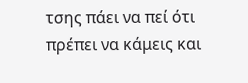τσης πάει να πεί ότι πρέπει να κάμεις και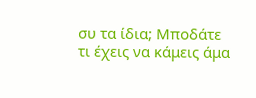συ τα ίδια; Μποδάτε τι έχεις να κάμεις άμα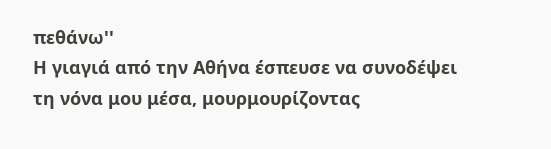πεθάνω''
Η γιαγιά από την Αθήνα έσπευσε να συνοδέψει τη νόνα μου μέσα, μουρμουρίζοντας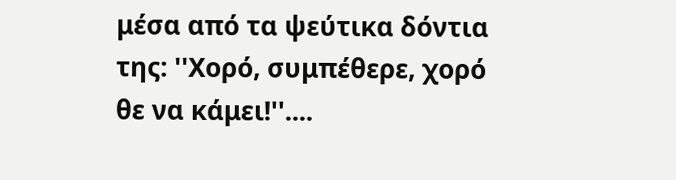μέσα από τα ψεύτικα δόντια της: ''Χορό, συμπέθερε, χορό θε να κάμει!''....